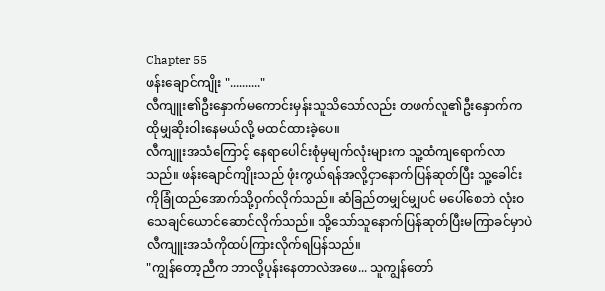Chapter 55
ဖန်းချောင်ကျိုး ".........."
လီကျူး၏ဦးနှောက်မကောင်းမှန်းသူသိသော်လည်း တဖက်လူ၏ဦးနှောက်ကထိုမျှဆိုးဝါးနေမယ်လို့ မထင်ထားခဲ့ပေ။
လီကျူးအသံကြောင့် နေရာပေါင်းစုံမှမျက်လုံးများက သူ့ထံကျရောက်လာသည်။ ဖန်းချောင်ကျိုးသည် ဖုံးကွယ်ရန်အလို့ငှာနောက်ပြန်ဆုတ်ပြီး သူ့ခေါင်းကိုခြုံထည်အောက်သို့ဝှက်လိုက်သည်။ ဆံခြည်တမျှင်မျှပင် မပေါ်စေဘဲ လုံးဝသေချင်ယောင်ဆောင်လိုက်သည်။ သို့သော်သူနောက်ပြန်ဆုတ်ပြီးမကြာခင်မှာပဲ လီကျူးအသံကိုထပ်ကြားလိုက်ရပြန်သည်။
"ကျွန်တော့ညီက ဘာလို့ပုန်းနေတာလဲအဖေ... သူကျွန်တော်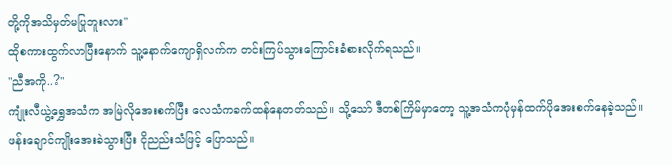တို့ကိုအသိမှတ်မပြုဘူးလား"
ထိုစကားထွက်လာပြီးနောက် သူ့နောက်ကျောရှိလက်က တင်းကြပ်သွားကြောင်းခံစားလိုက်ရသည်။
"ညီအကို..?"
ကျုံးလီယွဲ့ရွှေအသံက အမြဲလိုအေးစက်ပြီး လေသံကခက်ထန်နေတတ်သည်။ သို့သော် ဒီတစ်ကြိမ်မှာတော့ သူ့အသံကပုံမှန်ထက်ပိုအေးစက်နေခဲ့သည်။ ဖန်းချောင်ကျိုးအေးခဲသွားပြီး ငိုညည်းသံဖြင့် ပြောသည်။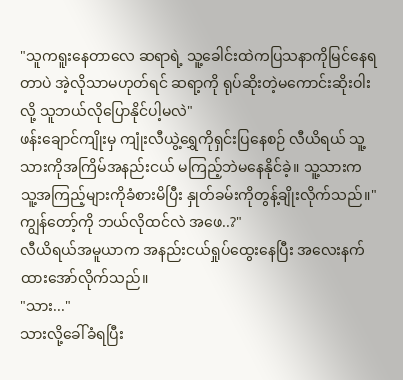"သူကရူးနေတာလေ ဆရာရဲ့ သူ့ခေါင်းထဲကပြသနာကိုမြင်နေရတာပဲ အဲ့လိုသာမဟုတ်ရင် ဆရာ့ကို ရုပ်ဆိုးတဲ့မကောင်းဆိုးဝါးလို့ သူဘယ်လိုပြောနိုင်ပါ့မလဲ"
ဖန်းချောင်ကျိုးမှ ကျုံးလီယွဲ့ရွှေကိုရှင်းပြနေစဉ် လီယိရယ် သူ့သားကိုအကြိမ်အနည်းငယ် မကြည့်ဘဲမနေနိုင်ခဲ့။ သူ့သားက သူ့အကြည့်များကိုခံစားမိပြီး နှုတ်ခမ်းကိုတွန့်ချိုးလိုက်သည်။"ကျွန်တော့်ကို ဘယ်လိုထင်လဲ အဖေ..?"
လီယိရယ်အမူယာက အနည်းငယ်ရှုပ်ထွေးနေပြီး အလေးနက်ထားအော်လိုက်သည်။
"သား..."
သားလို့ခေါ်ခံရပြီး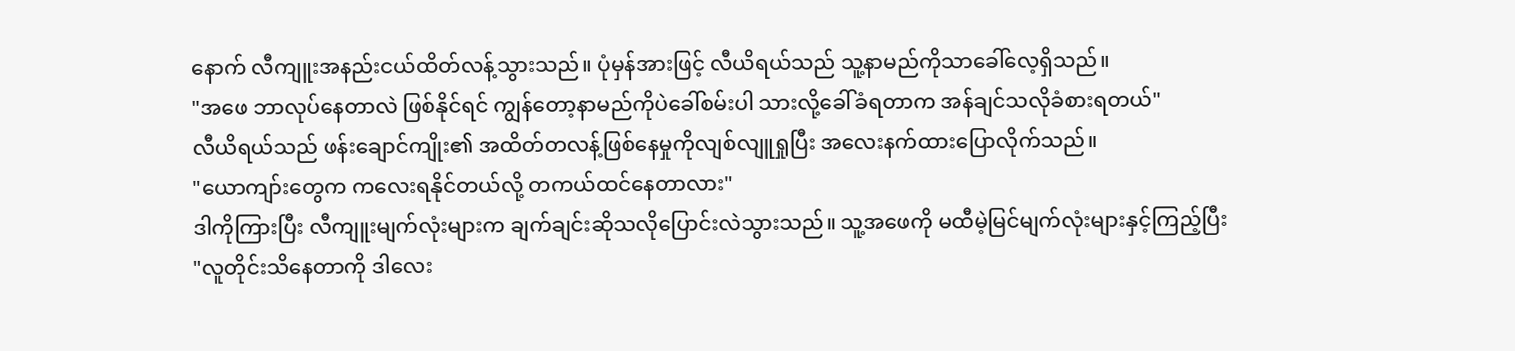နောက် လီကျူးအနည်းငယ်ထိတ်လန့်သွားသည်။ ပုံမှန်အားဖြင့် လီယိရယ်သည် သူ့နာမည်ကိုသာခေါ်လေ့ရှိသည်။
"အဖေ ဘာလုပ်နေတာလဲ ဖြစ်နိုင်ရင် ကျွန်တော့နာမည်ကိုပဲခေါ်စမ်းပါ သားလို့ခေါ်ခံရတာက အန်ချင်သလိုခံစားရတယ်"
လီယိရယ်သည် ဖန်းချောင်ကျိုး၏ အထိတ်တလန့်ဖြစ်နေမှုကိုလျစ်လျူရှုပြီး အလေးနက်ထားပြောလိုက်သည်။
"ယောကျာ်းတွေက ကလေးရနိုင်တယ်လို့ တကယ်ထင်နေတာလား"
ဒါကိုကြားပြီး လီကျူးမျက်လုံးများက ချက်ချင်းဆိုသလိုပြောင်းလဲသွားသည်။ သူ့အဖေကို မထီမဲ့မြင်မျက်လုံးများနှင့်ကြည့်ပြီး
"လူတိုင်းသိနေတာကို ဒါလေး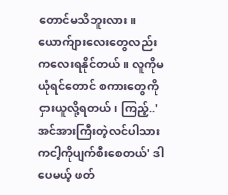တောင်မသိဘူးလား။ ယောက်ျားလေးတွေလည်း ကလေးရနိုင်တယ်။ လူကိုမယုံရင်တောင် စကားတွေကိုငှားယူလို့ရတယ်၊ ကြည့်..' အင်အားကြီးတဲ့လင်ပါသားကငါ့ကိုပျက်စီးစေတယ်' ဒါပေမယ့် ဖတ်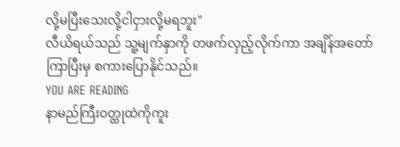လို့မပြီးသေးလို့ငါငှားလို့မရဘူး"
လီယိရယ်သည် သူ့မျက်နှာကို တဖက်လှည့်လိုက်ကာ အချိန်အတော်ကြာပြီးမှ စကားပြောနိုင်သည်။
YOU ARE READING
နာမည်ကြီးဝတ္ထုထဲကိုကူး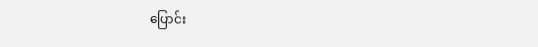ပြောင်း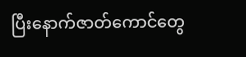ပြီးနောက်ဇာတ်ကောင်တွေ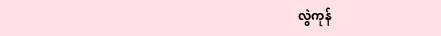လွဲကုန်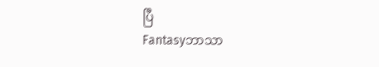ပြီ
Fantasyဘာသာ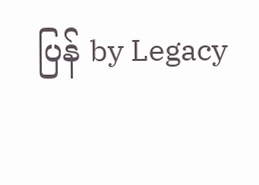ပြန် by Legacy